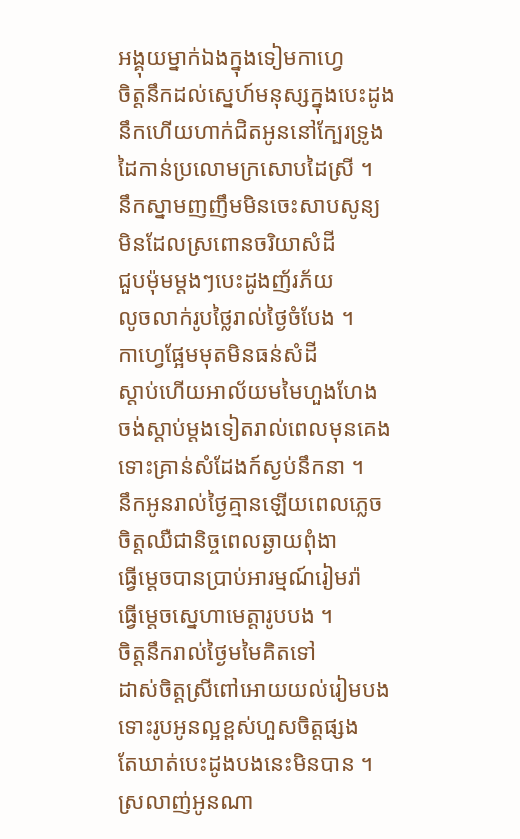អង្គុយម្នាក់ឯងក្នុងទៀមកាហ្វេ
ចិត្តនឹកដល់ស្នេហ៍មនុស្សក្នុងបេះដូង
នឹកហើយហាក់ជិតអូននៅក្បែរទ្រូង
ដៃកាន់ប្រលោមក្រសោបដៃស្រី ។
នឹកស្នាមញញឹមមិនចេះសាបសូន្យ
មិនដែលស្រពោនចរិយាសំដី
ជួបម៉ុមម្តងៗបេះដូងញ័រភ័យ
លូចលាក់រូបថ្លៃរាល់ថ្ងៃចំបែង ។
កាហ្វេផ្អែមមុតមិនធន់សំដី
ស្តាប់ហើយអាល័យមមៃហួងហែង
ចង់ស្តាប់ម្តងទៀតរាល់ពេលមុនគេង
ទោះគ្រាន់សំដែងក៍ស្ងប់នឹកនា ។
នឹកអូនរាល់ថ្ងៃគ្មានឡើយពេលភ្លេច
ចិត្តឈឺជានិច្ចពេលឆ្ងាយពុំងា
ធ្វើម្តេចបានប្រាប់អារម្មណ៍រៀមរ៉ា
ធ្វើម្តេចស្នេហាមេត្តារូបបង ។
ចិត្តនឹករាល់ថ្ងៃមមៃគិតទៅ
ដាស់ចិត្តស្រីពៅអោយយល់រៀមបង
ទោះរូបអូនល្អខ្ពស់ហួសចិត្តផ្សង
តែឃាត់បេះដូងបងនេះមិនបាន ។
ស្រលាញ់អូនណា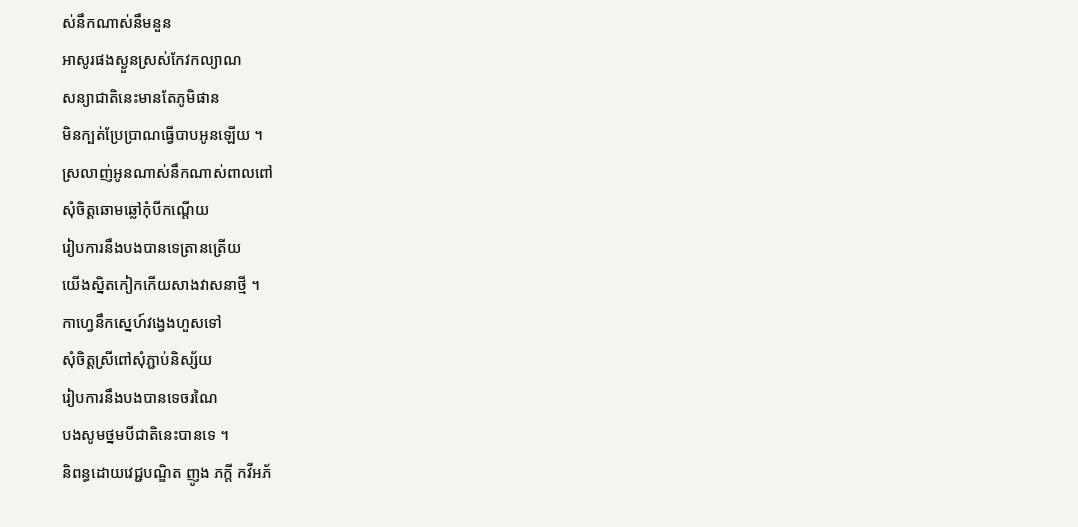ស់នឹកណាស់នឹមនួន
អាសូរផងស្ងួនស្រស់កែវកល្យាណ
សន្យាជាតិនេះមានតែភូមិផាន
មិនក្បត់ប្រែប្រាណធ្វើបាបអូនឡើយ ។
ស្រលាញ់អូនណាស់នឹកណាស់ពាលពៅ
សុំចិត្តឆោមឆ្លៅកុំបីកណ្តើយ
រៀបការនឹងបងបានទេត្រានត្រើយ
យើងស្និតកៀកកើយសាងវាសនាថ្មី ។
កាហ្វេនឹកស្នេហ៍វង្វេងហួសទៅ
សុំចិត្តស្រីពៅសុំភ្ជាប់និស្ស័យ
រៀបការនឹងបងបានទេចរណៃ
បងសូមថ្នមបីជាតិនេះបានទេ ។
និពន្ធដោយវេជ្ជបណ្ឌិត ញូង ភក្តី កវីអភ័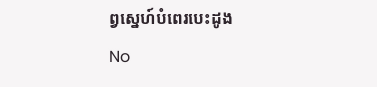ព្វស្នេហ៍បំពេរបេះដូង
No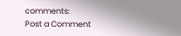comments:
Post a Comment